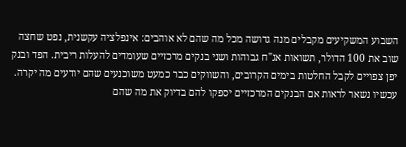השבוע המשקיעים מקבלים מנה גדושה מכל מה שהם לא אוהבים: אינפלציה עקשנית, נפט שחצה שוב את 100 הדולר, תשואות אג"ח גבוהות ושני בנקים מרכזיים שעומדים להעלות ריבית. הפד ובנק יפן צפויים לקבל החלטות בימים הקרובים, והשווקים כבר כמעט משוכנעים שהם יודעים מה יקרה. עכשיו נשאר לראות אם הבנקים המרכזיים יספקו להם בדיוק את מה שהם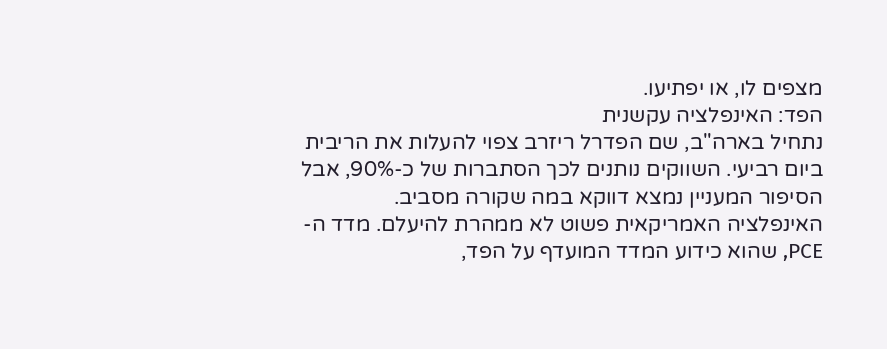מצפים לו, או יפתיעו.
הפד: האינפלציה עקשנית
נתחיל בארה"ב, שם הפדרל ריזרב צפוי להעלות את הריבית ביום רביעי. השווקים נותנים לכך הסתברות של כ-90%, אבל הסיפור המעניין נמצא דווקא במה שקורה מסביב.
האינפלציה האמריקאית פשוט לא ממהרת להיעלם. מדד ה-PCE, שהוא כידוע המדד המועדף על הפד,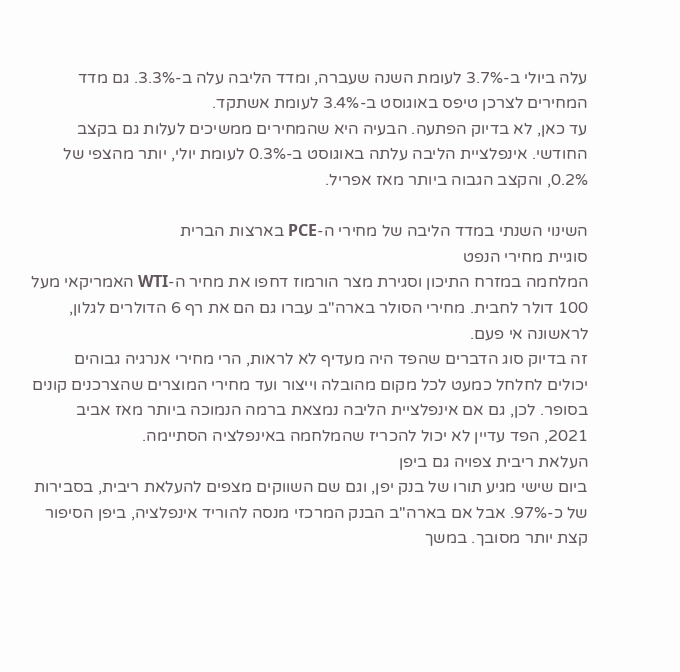עלה ביולי ב-3.7% לעומת השנה שעברה, ומדד הליבה עלה ב-3.3%. גם מדד המחירים לצרכן טיפס באוגוסט ב-3.4% לעומת אשתקד.
עד כאן, לא בדיוק הפתעה. הבעיה היא שהמחירים ממשיכים לעלות גם בקצב החודשי. אינפלציית הליבה עלתה באוגוסט ב-0.3% לעומת יולי, יותר מהצפי של 0.2%, והקצב הגבוה ביותר מאז אפריל.

השינוי השנתי במדד הליבה של מחירי ה-PCE בארצות הברית
סוגיית מחירי הנפט
המלחמה במזרח התיכון וסגירת מצר הורמוז דחפו את מחיר ה-WTI האמריקאי מעל 100 דולר לחבית. מחירי הסולר בארה"ב עברו גם הם את רף 6 הדולרים לגלון, לראשונה אי פעם.
זה בדיוק סוג הדברים שהפד היה מעדיף לא לראות, הרי מחירי אנרגיה גבוהים יכולים לחלחל כמעט לכל מקום מהובלה וייצור ועד מחירי המוצרים שהצרכנים קונים בסופר. לכן, גם אם אינפלציית הליבה נמצאת ברמה הנמוכה ביותר מאז אביב 2021, הפד עדיין לא יכול להכריז שהמלחמה באינפלציה הסתיימה.
העלאת ריבית צפויה גם ביפן
ביום שישי מגיע תורו של בנק יפן, וגם שם השווקים מצפים להעלאת ריבית, בסבירות של כ-97%. אבל אם בארה"ב הבנק המרכזי מנסה להוריד אינפלציה, ביפן הסיפור קצת יותר מסובך. במשך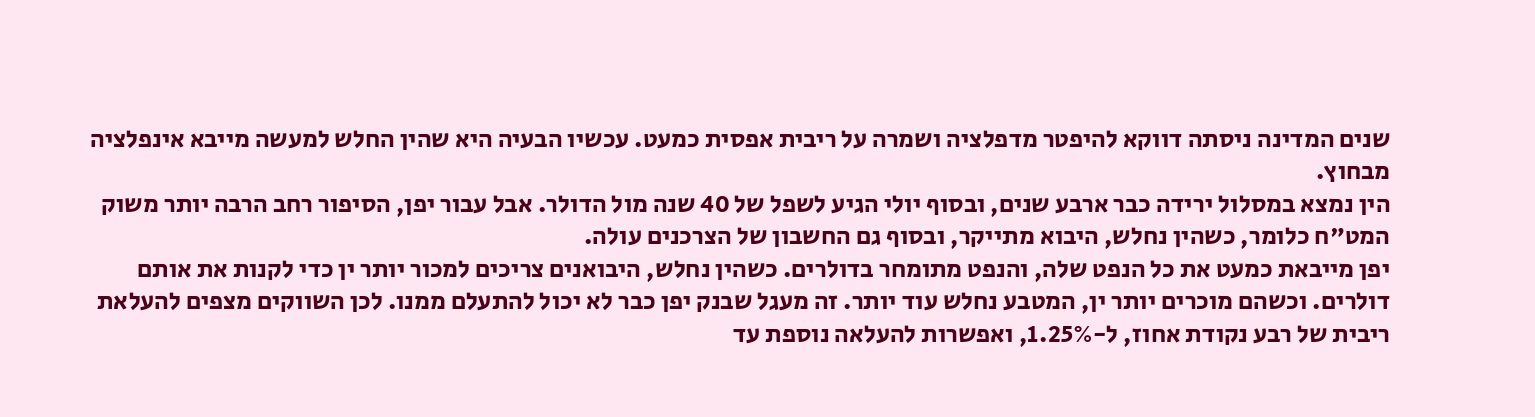שנים המדינה ניסתה דווקא להיפטר מדפלציה ושמרה על ריבית אפסית כמעט. עכשיו הבעיה היא שהין החלש למעשה מייבא אינפלציה מבחוץ.
הין נמצא במסלול ירידה כבר ארבע שנים, ובסוף יולי הגיע לשפל של 40 שנה מול הדולר. אבל עבור יפן, הסיפור רחב הרבה יותר משוק המט"ח כלומר, כשהין נחלש, היבוא מתייקר, ובסוף גם החשבון של הצרכנים עולה.
יפן מייבאת כמעט את כל הנפט שלה, והנפט מתומחר בדולרים. כשהין נחלש, היבואנים צריכים למכור יותר ין כדי לקנות את אותם דולרים. וכשהם מוכרים יותר ין, המטבע נחלש עוד יותר. זה מעגל שבנק יפן כבר לא יכול להתעלם ממנו. לכן השווקים מצפים להעלאת ריבית של רבע נקודת אחוז, ל-1.25%, ואפשרות להעלאה נוספת עד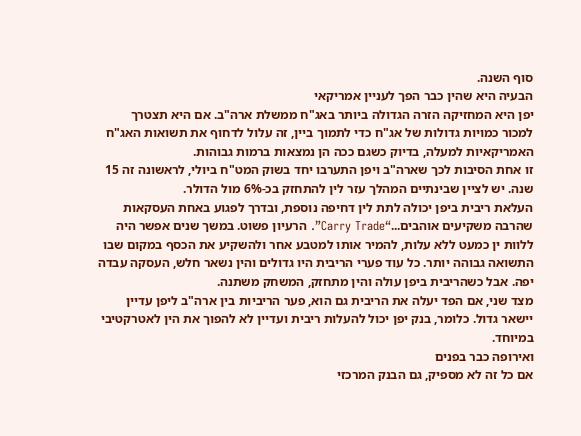סוף השנה.
הבעיה היא שהין כבר הפך לעניין אמריקאי
יפן היא המחזיקה הזרה הגדולה ביותר באג"ח ממשלת ארה"ב. אם היא תצטרך למכור כמויות גדולות של אג"ח כדי לתמוך ביין, זה עלול לדחוף את תשואות האג"ח האמריקאיות למעלה, בדיוק כשגם ככה הן נמצאות ברמות גבוהות.
זו אחת הסיבות לכך שארה"ב ויפן התערבו יחד בשוק המט"ח ביולי, לראשונה זה 15 שנה. יש לציין שבינתיים המהלך עזר לין להתחזק בכ-6% מול הדולר.
העלאת ריבית ביפן יכולה לתת לין דחיפה נוספת, ובדרך לפגוע באחת העסקאות שהרבה משקיעים אוהבים...“Carry Trade”. הרעיון פשוט. במשך שנים אפשר היה ללוות ין כמעט ללא עלות, להמיר אותו למטבע אחר ולהשקיע את הכסף במקום שבו התשואה גבוהה יותר. כל עוד פערי הריבית היו גדולים והין נשאר חלש, העסקה עבדה יפה. אבל כשהריבית ביפן עולה והין מתחזק, המשחק משתנה.
מצד שני, אם הפד יעלה את הריבית גם הוא, פער הריביות בין ארה"ב ליפן עדיין יישאר גדול. כלומר, בנק יפן יכול להעלות ריבית ועדיין לא להפוך את הין לאטרקטיבי במיוחד.
ואירופה כבר בפנים
אם כל זה לא מספיק, גם הבנק המרכזי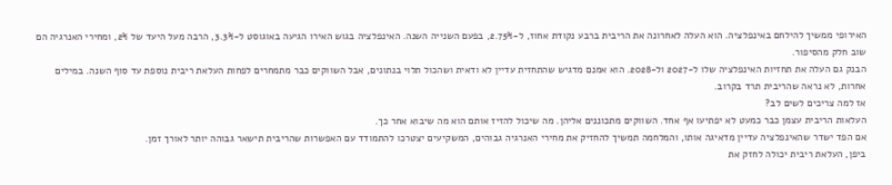האירופי ממשיך להילחם באינפלציה. הוא העלה לאחרונה את הריבית ברבע נקודת אחוז, ל-2.75%, בפעם השנייה השנה. האינפלציה בגוש האירו הגיעה באוגוסט ל-3.3%, הרבה מעל היעד של 2%, ומחירי האנרגיה הם שוב חלק מהסיפור.
הבנק גם העלה את תחזיות האינפלציה שלו ל-2027 ול-2028. הוא אמנם מדגיש שהתחזית עדיין לא ודאית ושהכול תלוי בנתונים, אבל השווקים כבר מתמחרים לפחות העלאת ריבית נוספת עד סוף השנה. במילים אחרות, לא נראה שהריבית תרד בקרוב.
אז למה צריכים לשים לב?
העלאות הריבית עצמן כבר כמעט לא יפתיעו אף אחד. השווקים מתכוננים אליהן. מה שיכול להזיז אותם הוא מה שיבוא אחר כך.
אם הפד ישדר שהאינפלציה עדיין מדאיגה אותו, והמלחמה תמשיך להחזיק את מחירי האנרגיה גבוהים, המשקיעים יצטרכו להתמודד עם האפשרות שהריבית תישאר גבוהה יותר לאורך זמן.
ביפן, העלאת ריבית יכולה לחזק את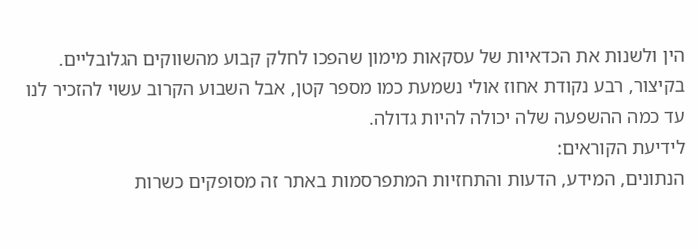הין ולשנות את הכדאיות של עסקאות מימון שהפכו לחלק קבוע מהשווקים הגלובליים.
בקיצור, רבע נקודת אחוז אולי נשמעת כמו מספר קטן, אבל השבוע הקרוב עשוי להזכיר לנו עד כמה ההשפעה שלה יכולה להיות גדולה.
לידיעת הקוראים:
הנתונים, המידע, הדעות והתחזיות המתפרסמות באתר זה מסופקים כשרות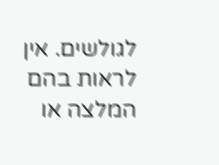לגולשים. אין לראות בהם המלצה או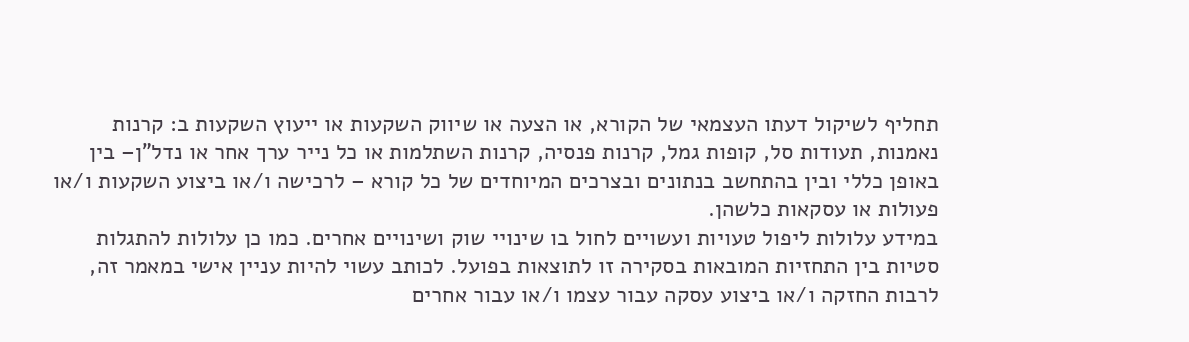תחליף לשיקול דעתו העצמאי של הקורא, או הצעה או שיווק השקעות או ייעוץ השקעות ב: קרנות נאמנות, תעודות סל, קופות גמל, קרנות פנסיה, קרנות השתלמות או כל נייר ערך אחר או נדל"ן– בין באופן כללי ובין בהתחשב בנתונים ובצרכים המיוחדים של כל קורא – לרכישה ו/או ביצוע השקעות ו/או פעולות או עסקאות כלשהן.
במידע עלולות ליפול טעויות ועשויים לחול בו שינויי שוק ושינויים אחרים. כמו כן עלולות להתגלות סטיות בין התחזיות המובאות בסקירה זו לתוצאות בפועל. לכותב עשוי להיות עניין אישי במאמר זה, לרבות החזקה ו/או ביצוע עסקה עבור עצמו ו/או עבור אחרים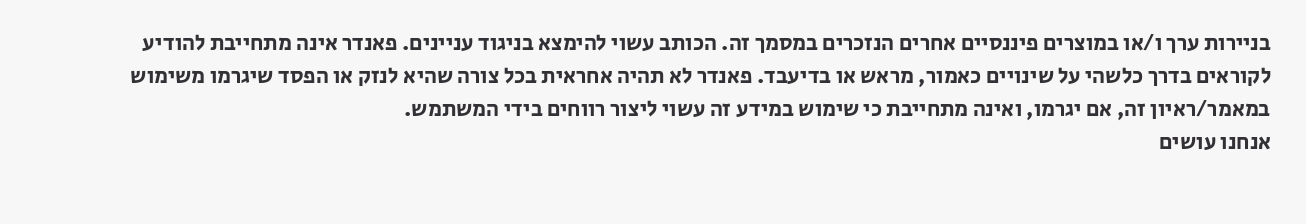בניירות ערך ו/או במוצרים פיננסיים אחרים הנזכרים במסמך זה. הכותב עשוי להימצא בניגוד עניינים. פאנדר אינה מתחייבת להודיע לקוראים בדרך כלשהי על שינויים כאמור, מראש או בדיעבד. פאנדר לא תהיה אחראית בכל צורה שהיא לנזק או הפסד שיגרמו משימוש במאמר/ראיון זה, אם יגרמו, ואינה מתחייבת כי שימוש במידע זה עשוי ליצור רווחים בידי המשתמש.
אנחנו עושים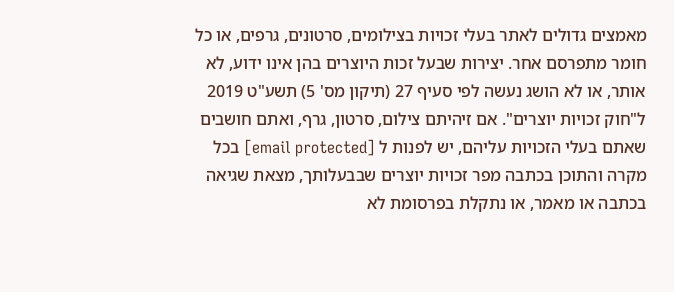מאמצים גדולים לאתר בעלי זכויות בצילומים, סרטונים, גרפים, או כל חומר מתפרסם אחר. יצירות שבעל זכות היוצרים בהן אינו ידוע, לא אותר, או לא הושג נעשה לפי סעיף 27 (תיקון מס' 5) תשע"ט 2019 ל"חוק זכויות יוצרים". אם זיהיתם צילום, סרטון, גרף, ואתם חושבים שאתם בעלי הזכויות עליהם, יש לפנות ל [email protected] בכל מקרה והתוכן בכתבה מפר זכויות יוצרים שבבעלותך, מצאת שגיאה בכתבה או מאמר, או נתקלת בפרסומת לא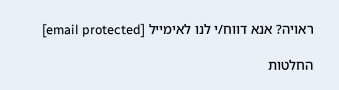ראויה? אנא דווח/י לנו לאימייל [email protected]

החלטות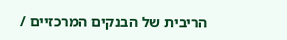הריבית של הבנקים המרכזיים /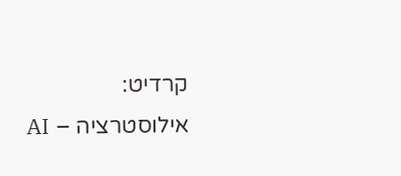קרדיט: אילוסטרציה – AI